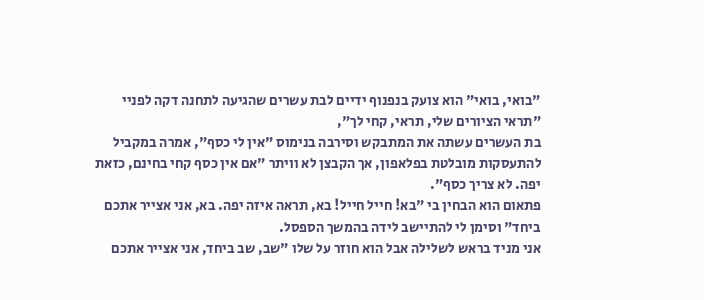"בואי, בואי" הוא צועק בנפנוף ידיים לבת עשרים שהגיעה לתחנה דקה לפניי "תראי הציורים שלי, תראי, קחי לך",
בת העשרים עשתה את המתבקש וסירבה בנימוס "אין לי כסף", אמרה במקביל להתעסקות מובלטת בפלאפון, אך הקבצן לא וויתר "אם אין כסף קחי בחינם, כזאת יפה. לא צריך כסף".
פתאום הוא הבחין בי "בא! חייל חייל! בא, תראה איזה יפה. בא, אני אצייר אתכם ביחד" וסימן לי להתיישב לידה בהמשך הספסל.
אני מניד בראש לשלילה אבל הוא חוזר על שלו "שב, שב ביחד, אני אצייר אתכם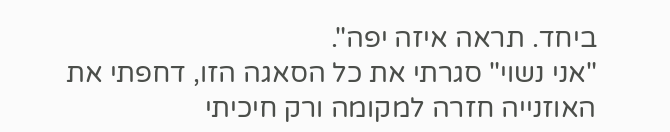ביחד. תראה איזה יפה".
"אני נשוי" סגרתי את כל הסאגה הזו, דחפתי את האוזנייה חזרה למקומה ורק חיכיתי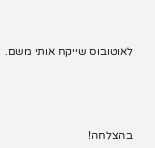לאוטובוס שייקח אותי משם.






בהצלחה!